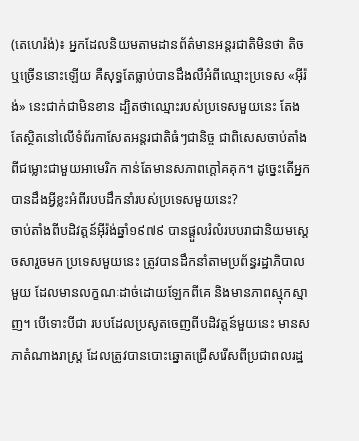(តេហេរ៉ង់)៖ អ្នកដែលនិយមតាមដានព័ត៌មានអន្តរជាតិមិនថា តិច ឬច្រើននោះឡើយ គឺសុទ្ធតែធ្លាប់បានដឹងលឺអំពីឈ្មោះប្រទេស «អ៊ីរ៉ង់» នេះជាក់ជាមិនខាន ដ្បិតថាឈ្មោះរបស់ប្រទេសមួយនេះ តែងតែស្ថិតនៅលើទំព័រកាសែតអន្តរជាតិធំៗជានិច្ច ជាពិសេសចាប់តាំងពីជម្លោះជាមួយអាមេរិក កាន់តែមានសភាពក្តៅគគុក។ ដូច្នេះតើអ្នកបានដឹងអ្វីខ្លះអំពីរបបដឹកនាំរបស់ប្រទេសមួយនេះ?
ចាប់តាំងពីបដិវត្តន៍អ៊ីរ៉ង់ឆ្នាំ១៩៧៩ បានផ្តួលរំលំរបបរាជានិយមស្តេចសារួចមក ប្រទេសមួយនេះ ត្រូវបានដឹកនាំតាមប្រព័ន្ធរដ្ឋាភិបាលមួយ ដែលមានលក្ខណៈដាច់ដោយឡែកពីគេ និងមានភាពស្មុកស្មាញ។ បើទោះបីជា របបដែលប្រសូតចេញពីបដិវត្តន៍មួយនេះ មានសភាតំណាងរាស្រ្ត ដែលត្រូវបានបោះឆ្នោតជ្រើសរើសពីប្រជាពលរដ្ឋ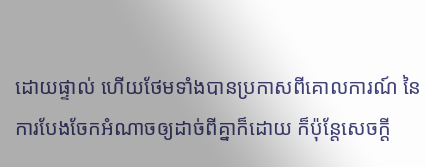ដោយផ្ទាល់ ហើយថែមទាំងបានប្រកាសពីគោលការណ៍ នៃការបែងចែកអំណាចឲ្យដាច់ពីគ្នាក៏ដោយ ក៏ប៉ុន្តែសេចក្តី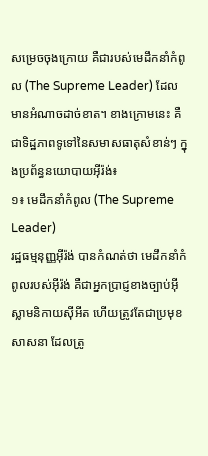សម្រេចចុងក្រោយ គឺជារបស់មេដឹកនាំកំពូល (The Supreme Leader) ដែលមានអំណាចដាច់ខាត។ ខាងក្រោមនេះ គឺជាទិដ្ឋភាពទូទៅនៃសមាសធាតុសំខាន់ៗ ក្នុងប្រព័ន្ធនយោបាយអ៊ីរ៉ង់៖
១៖ មេដឹកនាំកំពូល (The Supreme Leader)
រដ្ឋធម្មនុញ្ញអ៊ីរ៉ង់ បានកំណត់ថា មេដឹកនាំកំពូលរបស់អ៊ីរ៉ង់ គឺជាអ្នកប្រាជ្ញខាងច្បាប់អ៊ីស្លាមនិកាយស៊ីអីត ហើយត្រូវតែជាប្រមុខសាសនា ដែលត្រូ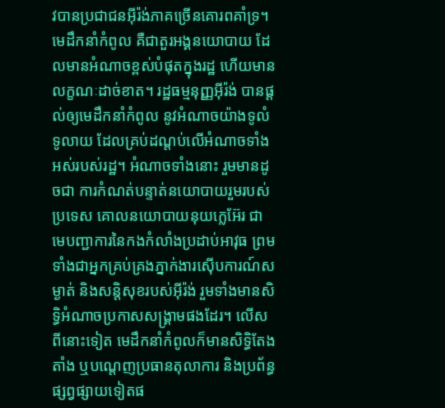វបានប្រជាជនអ៊ីរ៉ង់ភាគច្រើនគោរពគាំទ្រ។ មេដឹកនាំកំពូល គឺជាតួរអង្គនយោបាយ ដែលមានអំណាចខ្ពស់បំផុតក្នុងរដ្ឋ ហើយមានលក្ខណៈដាច់ខាត។ រដ្ឋធម្មនុញ្ញអ៊ីរ៉ង់ បានផ្តល់ឲ្យមេដឹកនាំកំពូល នូវអំណាចយ៉ាងទូលំទូលាយ ដែលគ្រប់ដណ្តប់លើអំណាចទាំងអស់របស់រដ្ឋ។ អំណាចទាំងនោះ រួមមានដូចជា ការកំណត់បន្ទាត់នយោបាយរួមរបស់ប្រទេស គោលនយោបាយនុយក្លេអ៊ែរ ជាមេបញ្ជាការនៃកងកំលាំងប្រដាប់អាវុធ ព្រមទាំងជាអ្នកគ្រប់គ្រងភ្នាក់ងារស៊ើបការណ៍សម្ងាត់ និងសន្តិសុខរបស់អ៊ីរ៉ង់ រួមទាំងមានសិទ្ធិអំណាចប្រកាសសង្គ្រាមផងដែរ។ លើសពីនោះទៀត មេដឹកនាំកំពូលក៏មានសិទ្ធិតែងតាំង ឬបណ្តេញប្រធានតុលាការ និងប្រព័ន្ធផ្សព្វផ្សាយទៀតផ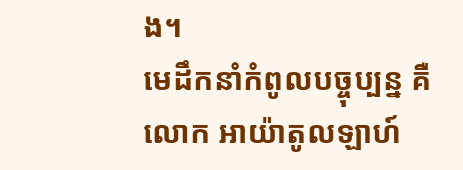ង។
មេដឹកនាំកំពូលបច្ចុប្បន្ន គឺ លោក អាយ៉ាតូលឡាហ៍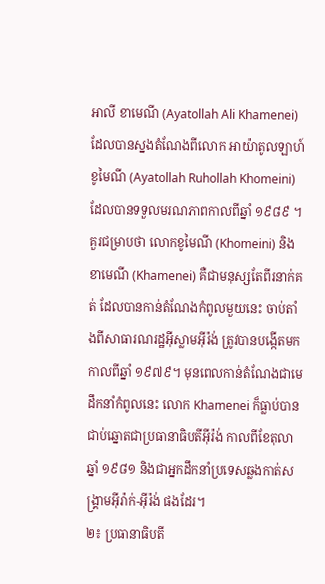អាលី ខាមេណី (Ayatollah Ali Khamenei) ដែលបានស្នងតំណែងពីលោក អាយ៉ាតូលឡាហ៍ ខូមៃណី (Ayatollah Ruhollah Khomeini) ដែលបានទទួលមរណភាពកាលពីឆ្នាំ ១៩៨៩ ។ គួរជម្រាបថា លោកខូមៃណី (Khomeini) និង ខាមេណី (Khamenei) គឺជាមនុស្សតែពីរនាក់គត់ ដែលបានកាន់តំណែងកំពូលមួយនេះ ចាប់តាំងពីសាធារណរដ្ឋអ៊ីស្លាមអ៊ីរ៉ង់ ត្រូវបានបង្កើតមកកាលពីឆ្នាំ ១៩៧៩។ មុនពេលកាន់តំណែងជាមេដឹកនាំកំពូលនេះ លោក Khamenei ក៏ធ្លាប់បានជាប់ឆ្នោតជាប្រធានាធិបតីអ៊ីរ៉ង់ កាលពីខែតុលាឆ្នាំ ១៩៨១ និងជាអ្នកដឹកនាំប្រទេសឆ្លងកាត់សង្គ្រាមអ៊ីរ៉ាក់-អ៊ីរ៉ង់ ផងដែរ។
២៖ ប្រធានាធិបតី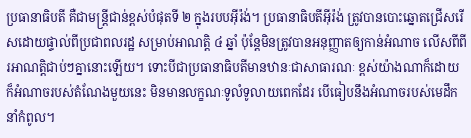ប្រធានាធិបតី គឺជាមន្ត្រីជាន់ខ្ពស់បំផុតទី ២ ក្នុងរបបអ៊ីរ៉ង់។ ប្រធានាធិបតីអ៊ីរ៉ង់ ត្រូវបានបោះឆ្នោតជ្រើសរើសដោយផ្ទាល់ពីប្រជាពលរដ្ឋ សម្រាប់អាណត្តិ ៤ ឆ្នាំ ប៉ុន្តែមិនត្រូវបានអនុញ្ញាតឲ្យកាន់អំណាច លើសពីពីរអាណត្តិជាប់ៗគ្នានោះឡើយ។ ទោះបីជាប្រធានាធិបតីមានឋានៈជាសាធារណៈ ខ្ពស់យ៉ាងណាក៏ដោយ ក៏អំណាចរបស់តំណែងមួយនេះ មិនមានលក្ខណៈទូលំទូលាយពេកដែរ បើធៀបនឹងអំណាចរបស់មេដឹកនាំកំពូល។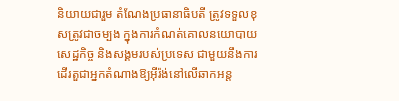និយាយជារួម តំណែងប្រធានាធិបតី ត្រូវទទួលខុសត្រូវជាចម្បង ក្នុងការកំណត់គោលនយោបាយសេដ្ឋកិច្ច និងសង្គមរបស់ប្រទេស ជាមួយនឹងការដើរតួជាអ្នកតំណាងឱ្យអ៊ីរ៉ង់នៅលើឆាកអន្ត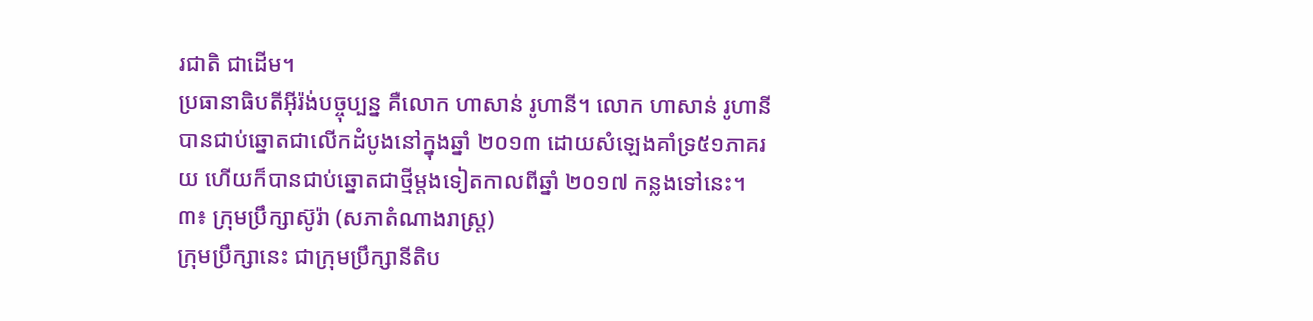រជាតិ ជាដើម។
ប្រធានាធិបតីអ៊ីរ៉ង់បច្ចុប្បន្ន គឺលោក ហាសាន់ រូហានី។ លោក ហាសាន់ រូហានី បានជាប់ឆ្នោតជាលើកដំបូងនៅក្នុងឆ្នាំ ២០១៣ ដោយសំឡេងគាំទ្រ៥១ភាគរយ ហើយក៏បានជាប់ឆ្នោតជាថ្មីម្តងទៀតកាលពីឆ្នាំ ២០១៧ កន្លងទៅនេះ។
៣៖ ក្រុមប្រឹក្សាស៊ូរ៉ា (សភាតំណាងរាស្ត្រ)
ក្រុមប្រឹក្សានេះ ជាក្រុមប្រឹក្សានីតិប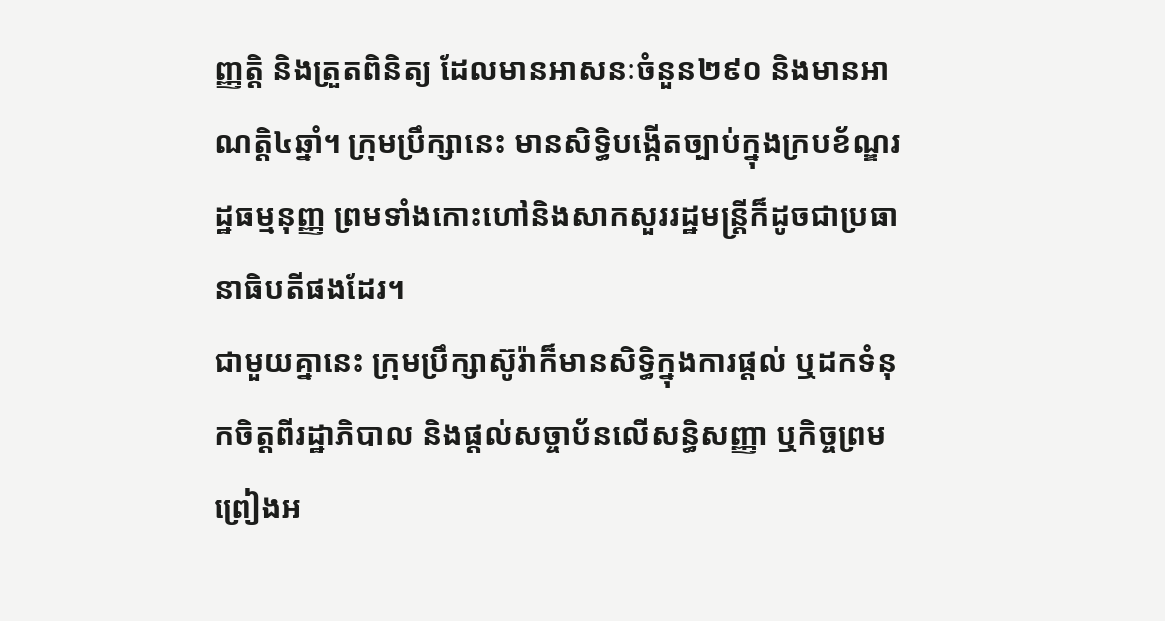ញ្ញត្តិ និងត្រួតពិនិត្យ ដែលមានអាសនៈចំនួន២៩០ និងមានអាណត្តិ៤ឆ្នាំ។ ក្រុមប្រឹក្សានេះ មានសិទ្ធិបង្កើតច្បាប់ក្នុងក្របខ័ណ្ឌរដ្ឋធម្មនុញ្ញ ព្រមទាំងកោះហៅនិងសាកសួររដ្ឋមន្ត្រីក៏ដូចជាប្រធានាធិបតីផងដែរ។
ជាមួយគ្នានេះ ក្រុមប្រឹក្សាស៊ូរ៉ាក៏មានសិទ្ធិក្នុងការផ្តល់ ឬដកទំនុកចិត្តពីរដ្ឋាភិបាល និងផ្តល់សច្ចាប័នលើសន្ធិសញ្ញា ឬកិច្ចព្រមព្រៀងអ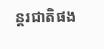ន្តរជាតិផង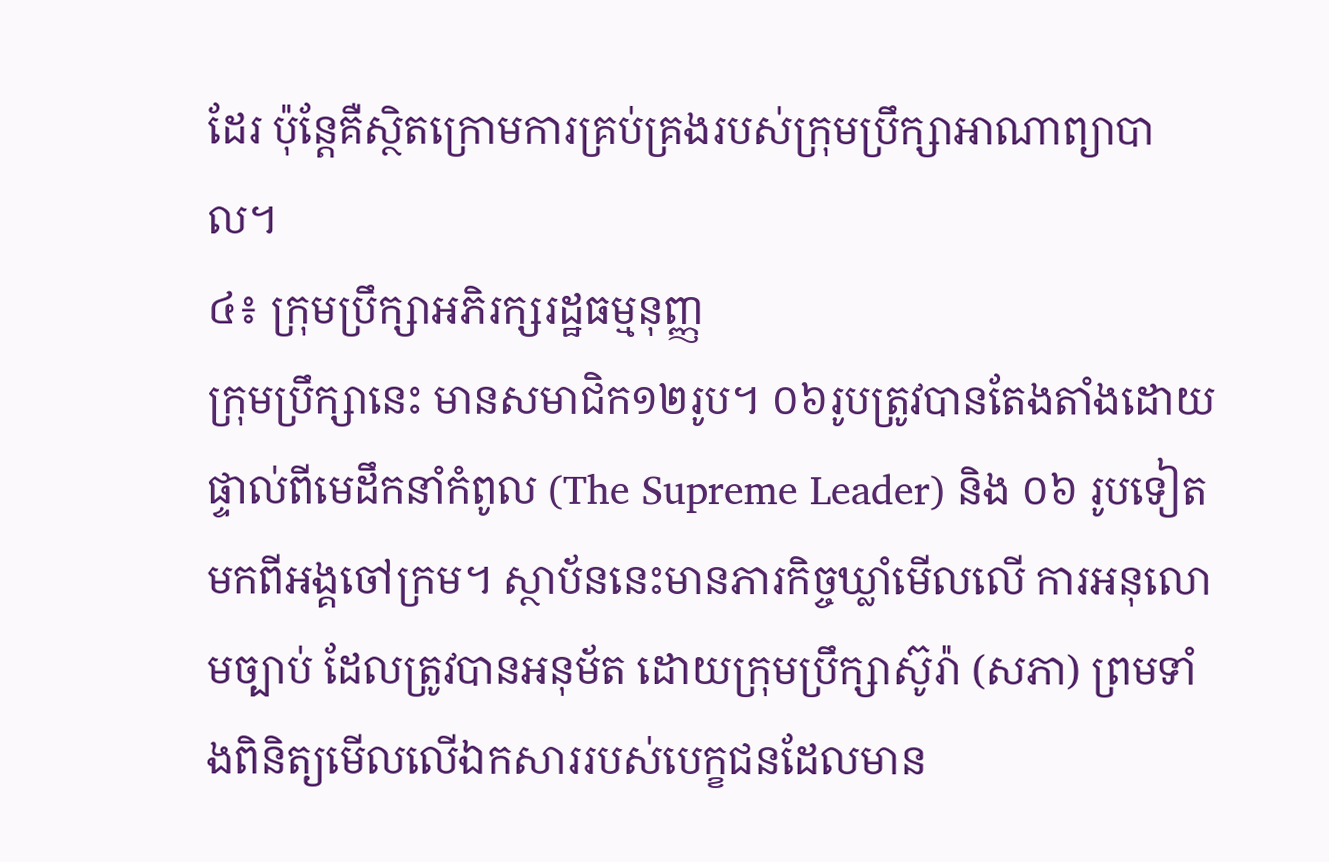ដែរ ប៉ុន្តែគឺស្ថិតក្រោមការគ្រប់គ្រងរបស់ក្រុមប្រឹក្សាអាណាព្យាបាល។
៤៖ ក្រុមប្រឹក្សាអភិរក្សរដ្ឋធម្មនុញ្ញ
ក្រុមប្រឹក្សានេះ មានសមាជិក១២រូប។ ០៦រូបត្រូវបានតែងតាំងដោយផ្ទាល់ពីមេដឹកនាំកំពូល (The Supreme Leader) និង ០៦ រូបទៀតមកពីអង្គចៅក្រម។ ស្ថាប័ននេះមានភារកិច្ចឃ្លាំមើលលើ ការអនុលោមច្បាប់ ដែលត្រូវបានអនុម័ត ដោយក្រុមប្រឹក្សាស៊ូរ៉ា (សភា) ព្រមទាំងពិនិត្យមើលលើឯកសាររបស់បេក្ខជនដែលមាន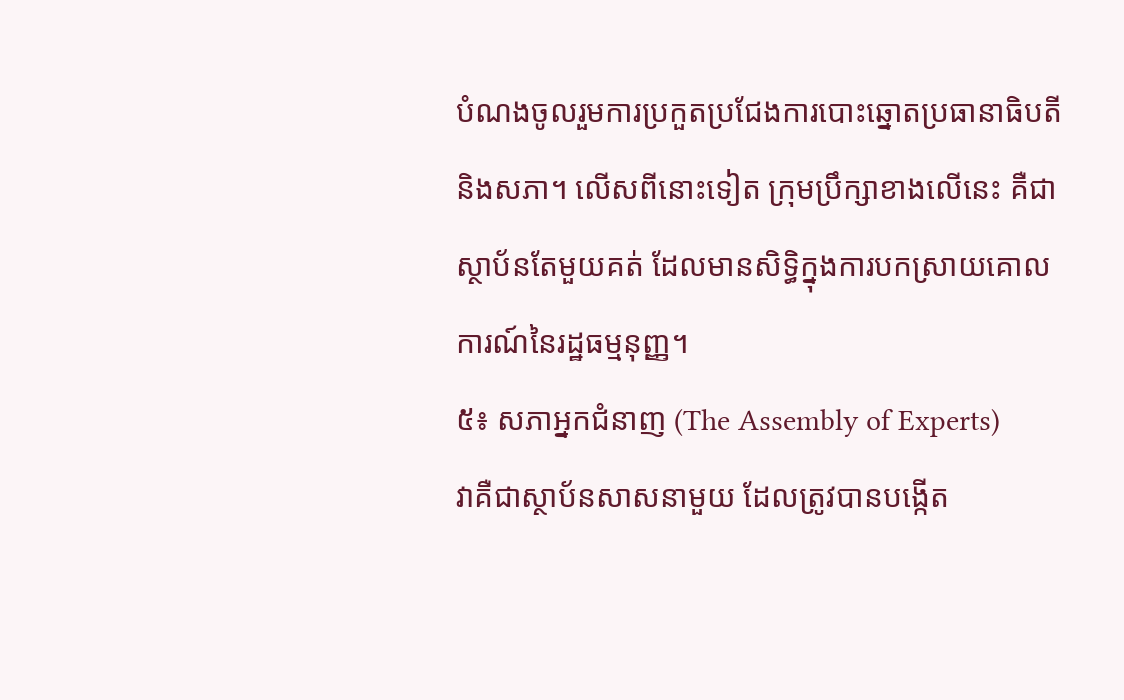បំណងចូលរួមការប្រកួតប្រជែងការបោះឆ្នោតប្រធានាធិបតី និងសភា។ លើសពីនោះទៀត ក្រុមប្រឹក្សាខាងលើនេះ គឺជាស្ថាប័នតែមួយគត់ ដែលមានសិទ្ធិក្នុងការបកស្រាយគោលការណ៍នៃរដ្ឋធម្មនុញ្ញ។
៥៖ សភាអ្នកជំនាញ (The Assembly of Experts)
វាគឺជាស្ថាប័នសាសនាមួយ ដែលត្រូវបានបង្កើត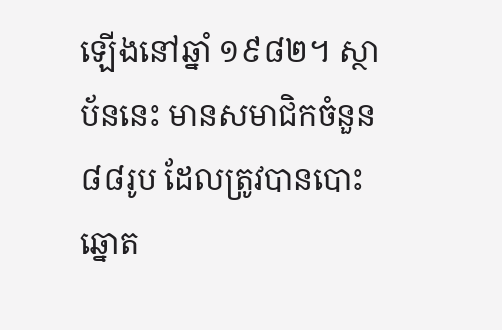ឡើងនៅឆ្នាំ ១៩៨២។ ស្ថាប័ននេះ មានសមាជិកចំនួន៨៨រូប ដែលត្រូវបានបោះឆ្នោត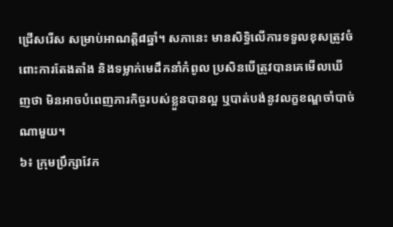ជ្រើសរើស សម្រាប់អាណត្តិ៨ឆ្នាំ។ សភានេះ មានសិទ្ធិលើការទទួលខុសត្រូវចំពោះការតែងតាំង និងទម្លាក់មេដឹកនាំកំពូល ប្រសិនបើត្រូវបានគេមើលឃើញថា មិនអាចបំពេញភារកិច្ចរបស់ខ្លួនបានល្អ ឬបាត់បង់នូវលក្ខខណ្ឌចាំបាច់ណាមួយ។
៦៖ ក្រុមប្រឹក្សាវែក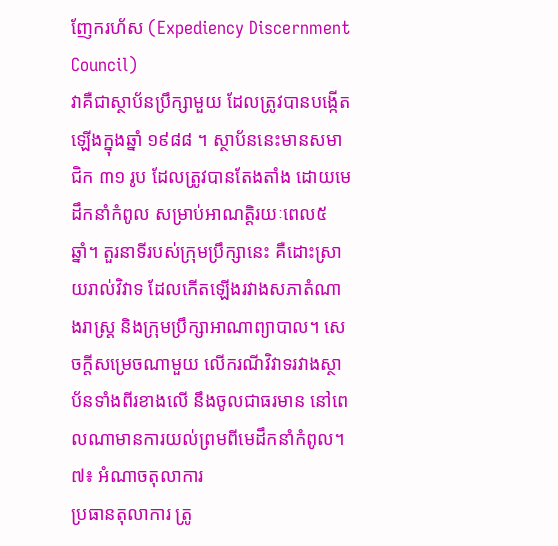ញែករហ័ស (Expediency Discernment Council)
វាគឺជាស្ថាប័នប្រឹក្សាមួយ ដែលត្រូវបានបង្កើតឡើងក្នុងឆ្នាំ ១៩៨៨ ។ ស្ថាប័ននេះមានសមាជិក ៣១ រូប ដែលត្រូវបានតែងតាំង ដោយមេដឹកនាំកំពូល សម្រាប់អាណត្តិរយៈពេល៥ឆ្នាំ។ តួរនាទីរបស់ក្រុមប្រឹក្សានេះ គឺដោះស្រាយរាល់វិវាទ ដែលកើតឡើងរវាងសភាតំណាងរាស្ត្រ និងក្រុមប្រឹក្សាអាណាព្យាបាល។ សេចក្តីសម្រេចណាមួយ លើករណីវិវាទរវាងស្ថាប័នទាំងពីរខាងលើ នឹងចូលជាធរមាន នៅពេលណាមានការយល់ព្រមពីមេដឹកនាំកំពូល។
៧៖ អំណាចតុលាការ
ប្រធានតុលាការ ត្រូ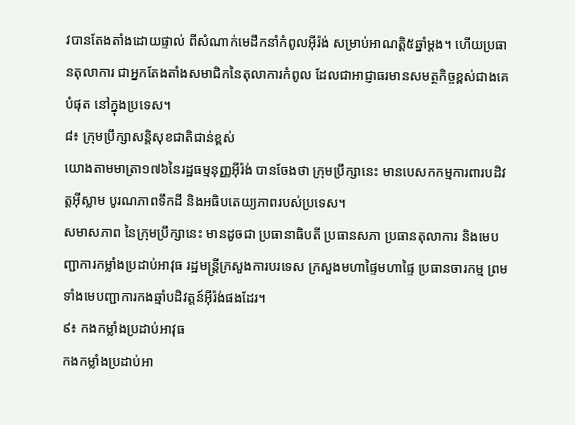វបានតែងតាំងដោយផ្ទាល់ ពីសំណាក់មេដឹកនាំកំពូលអ៊ីរ៉ង់ សម្រាប់អាណត្តិ៥ឆ្នាំម្តង។ ហើយប្រធានតុលាការ ជាអ្នកតែងតាំងសមាជិកនៃតុលាការកំពូល ដែលជាអាជ្ញាធរមានសមត្ថកិច្ចខ្ពស់ជាងគេបំផុត នៅក្នុងប្រទេស។
៨៖ ក្រុមប្រឹក្សាសន្តិសុខជាតិជាន់ខ្ពស់
យោងតាមមាត្រា១៧៦នៃរដ្ឋធម្មនុញ្ញអ៊ីរ៉ង់ បានចែងថា ក្រុមប្រឹក្សានេះ មានបេសកកម្មការពារបដិវត្តអ៊ីស្លាម បូរណភាពទឹកដី និងអធិបតេយ្យភាពរបស់ប្រទេស។
សមាសភាព នៃក្រុមប្រឹក្សានេះ មានដូចជា ប្រធានាធិបតី ប្រធានសភា ប្រធានតុលាការ និងមេបញ្ជាការកម្លាំងប្រដាប់អាវុធ រដ្ឋមន្រ្តីក្រសួងការបរទេស ក្រសួងមហាផ្ទៃមហាផ្ទៃ ប្រធានចារកម្ម ព្រមទាំងមេបញ្ជាការកងឆ្មាំបដិវត្តន៍អ៊ីរ៉ង់ផងដែរ។
៩៖ កងកម្លាំងប្រដាប់អាវុធ
កងកម្លាំងប្រដាប់អា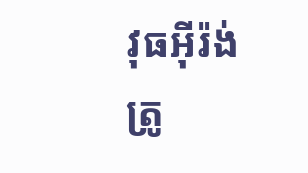វុធអ៊ីរ៉ង់ ត្រូ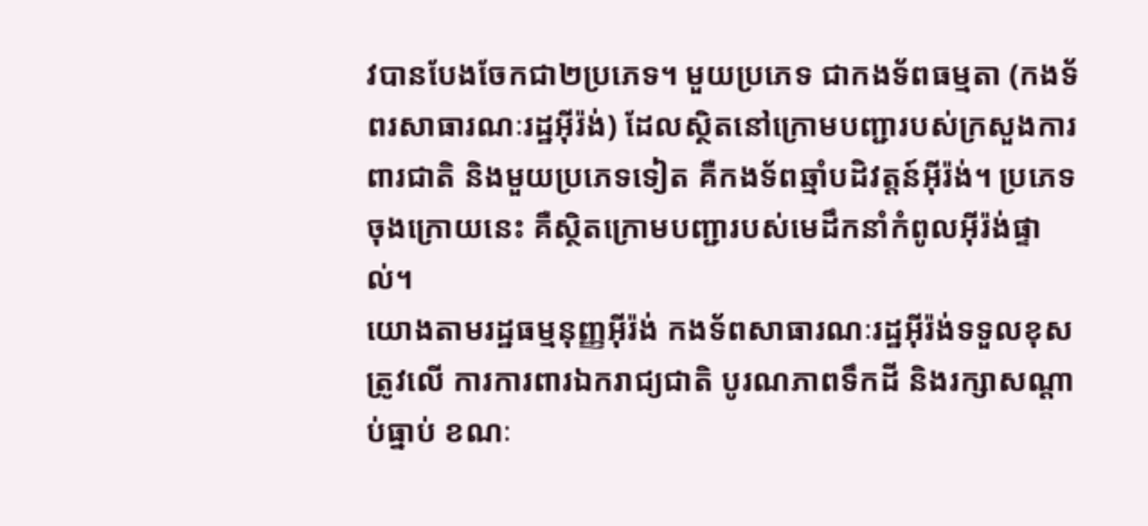វបានបែងចែកជា២ប្រភេទ។ មួយប្រភេទ ជាកងទ័ពធម្មតា (កងទ័ពរសាធារណៈរដ្ឋអ៊ីរ៉ង់) ដែលស្ថិតនៅក្រោមបញ្ជារបស់ក្រសួងការពារជាតិ និងមួយប្រភេទទៀត គឺកងទ័ពឆ្មាំបដិវត្តន៍អ៊ីរ៉ង់។ ប្រភេទចុងក្រោយនេះ គឺស្ថិតក្រោមបញ្ជារបស់មេដឹកនាំកំពូលអ៊ីរ៉ង់ផ្ទាល់។
យោងតាមរដ្ឋធម្មនុញ្ញអ៊ីរ៉ង់ កងទ័ពសាធារណៈរដ្ឋអ៊ីរ៉ង់ទទួលខុសត្រូវលើ ការការពារឯករាជ្យជាតិ បូរណភាពទឹកដី និងរក្សាសណ្តាប់ធ្នាប់ ខណៈ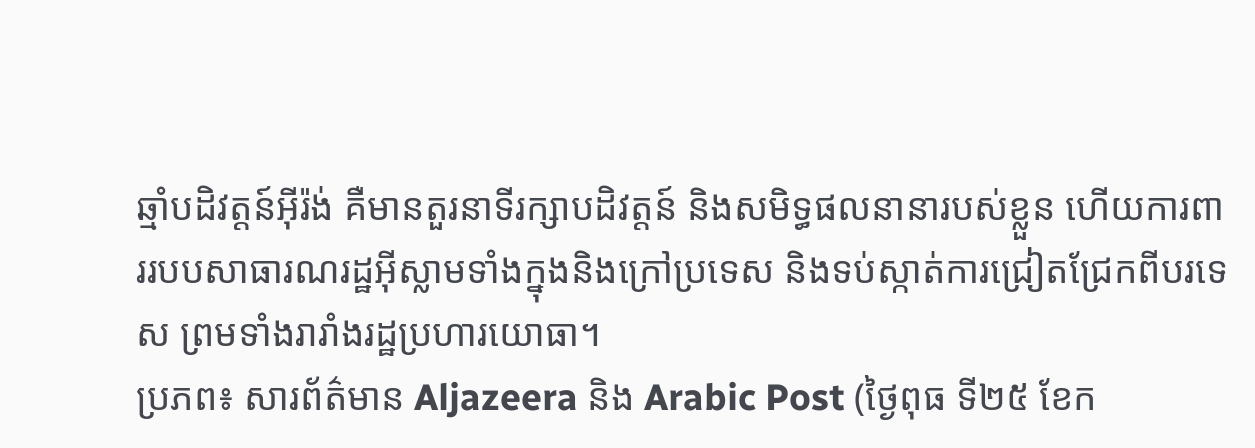ឆ្មាំបដិវត្តន៍អ៊ីរ៉ង់ គឺមានតួរនាទីរក្សាបដិវត្តន៍ និងសមិទ្ធផលនានារបស់ខ្លួន ហើយការពាររបបសាធារណរដ្ឋអ៊ីស្លាមទាំងក្នុងនិងក្រៅប្រទេស និងទប់ស្កាត់ការជ្រៀតជ្រែកពីបរទេស ព្រមទាំងរារាំងរដ្ឋប្រហារយោធា។
ប្រភព៖ សារព័ត៌មាន Aljazeera និង Arabic Post (ថ្ងៃពុធ ទី២៥ ខែក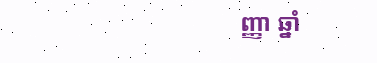ញ្ញា ឆ្នាំ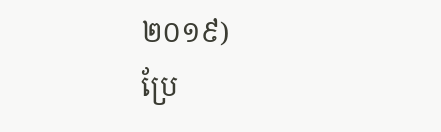២០១៩)
ប្រែ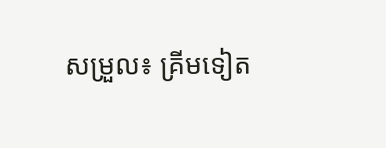សម្រួល៖ គ្រីមទៀត